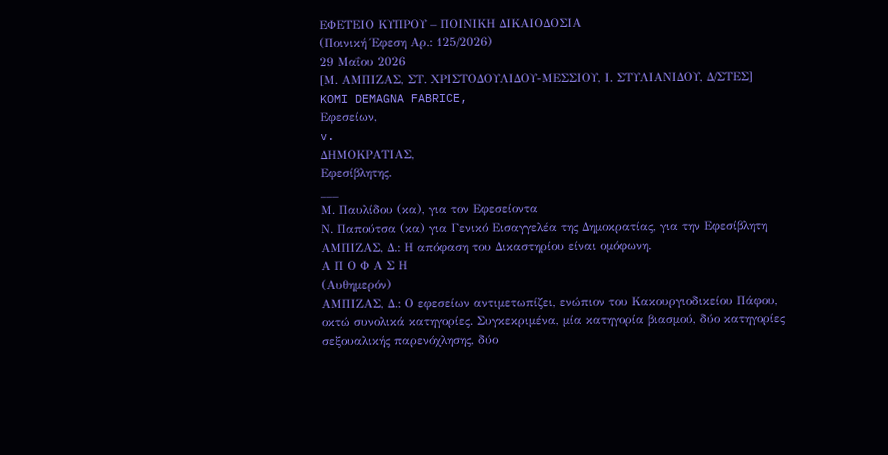ΕΦΕΤΕΙΟ ΚΥΠΡΟΥ – ΠΟΙΝΙΚΗ ΔΙΚΑΙΟΔΟΣΙΑ
(Ποινική Έφεση Αρ.: 125/2026)
29 Μαΐου 2026
[Μ. ΑΜΠΙΖΑΣ, ΣΤ. ΧΡΙΣΤΟΔΟΥΛΙΔΟΥ-ΜΕΣΣΙΟΥ, Ι. ΣΤΥΛΙΑΝΙΔΟΥ, Δ/ΣΤΕΣ]
KOMI DEMAGNA FABRICE,
Εφεσείων,
v.
ΔΗΜΟΚΡΑΤΙΑΣ,
Εφεσίβλητης.
___
Μ. Παυλίδου (κα), για τον Εφεσείοντα
Ν. Παπούτσα (κα) για Γενικό Εισαγγελέα της Δημοκρατίας, για την Εφεσίβλητη
ΑΜΠΙΖΑΣ, Δ.: Η απόφαση του Δικαστηρίου είναι ομόφωνη.
Α Π Ο Φ Α Σ Η
(Αυθημερόν)
ΑΜΠΙΖΑΣ, Δ.: Ο εφεσείων αντιμετωπίζει, ενώπιον του Κακουργιοδικείου Πάφου, οκτώ συνολικά κατηγορίες. Συγκεκριμένα, μία κατηγορία βιασμού, δύο κατηγορίες σεξουαλικής παρενόχλησης, δύο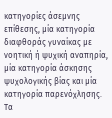κατηγορίες άσεμνης επίθεσης, μία κατηγορία διαφθοράς γυναίκας με νοητική ή ψυχική αναπηρία, μία κατηγορία άσκησης ψυχολογικής βίας και μία κατηγορία παρενόχλησης. Τα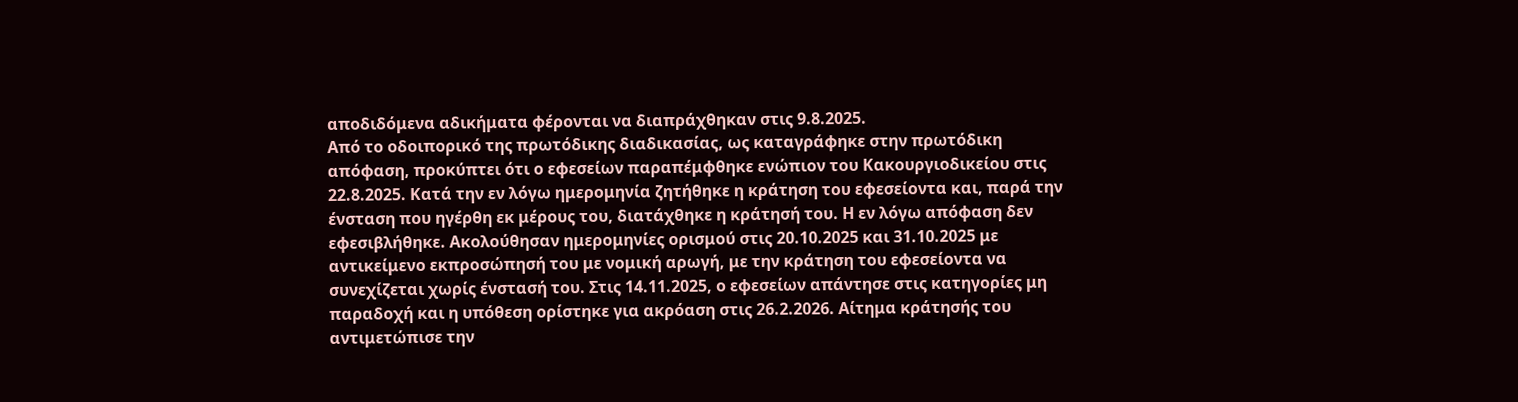αποδιδόμενα αδικήματα φέρονται να διαπράχθηκαν στις 9.8.2025.
Από το οδοιπορικό της πρωτόδικης διαδικασίας, ως καταγράφηκε στην πρωτόδικη απόφαση, προκύπτει ότι ο εφεσείων παραπέμφθηκε ενώπιον του Κακουργιοδικείου στις 22.8.2025. Κατά την εν λόγω ημερομηνία ζητήθηκε η κράτηση του εφεσείοντα και, παρά την ένσταση που ηγέρθη εκ μέρους του, διατάχθηκε η κράτησή του. Η εν λόγω απόφαση δεν εφεσιβλήθηκε. Ακολούθησαν ημερομηνίες ορισμού στις 20.10.2025 και 31.10.2025 με αντικείμενο εκπροσώπησή του με νομική αρωγή, με την κράτηση του εφεσείοντα να συνεχίζεται χωρίς ένστασή του. Στις 14.11.2025, ο εφεσείων απάντησε στις κατηγορίες μη παραδοχή και η υπόθεση ορίστηκε για ακρόαση στις 26.2.2026. Αίτημα κράτησής του αντιμετώπισε την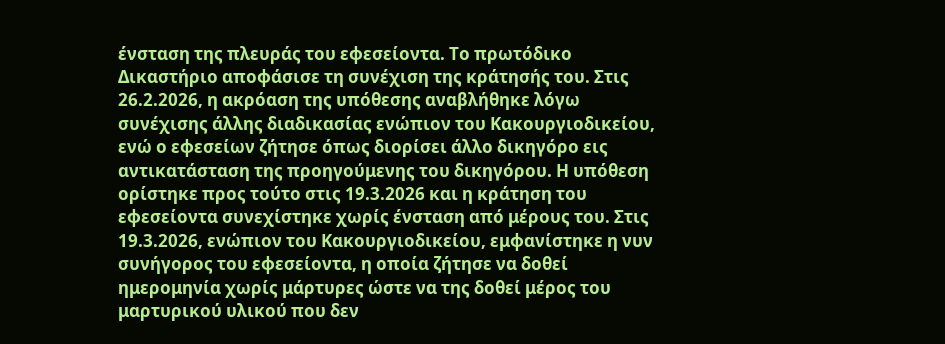ένσταση της πλευράς του εφεσείοντα. Το πρωτόδικο Δικαστήριο αποφάσισε τη συνέχιση της κράτησής του. Στις 26.2.2026, η ακρόαση της υπόθεσης αναβλήθηκε λόγω συνέχισης άλλης διαδικασίας ενώπιον του Κακουργιοδικείου, ενώ ο εφεσείων ζήτησε όπως διορίσει άλλο δικηγόρο εις αντικατάσταση της προηγούμενης του δικηγόρου. Η υπόθεση ορίστηκε προς τούτο στις 19.3.2026 και η κράτηση του εφεσείοντα συνεχίστηκε χωρίς ένσταση από μέρους του. Στις 19.3.2026, ενώπιον του Κακουργιοδικείου, εμφανίστηκε η νυν συνήγορος του εφεσείοντα, η οποία ζήτησε να δοθεί ημερομηνία χωρίς μάρτυρες ώστε να της δοθεί μέρος του μαρτυρικού υλικού που δεν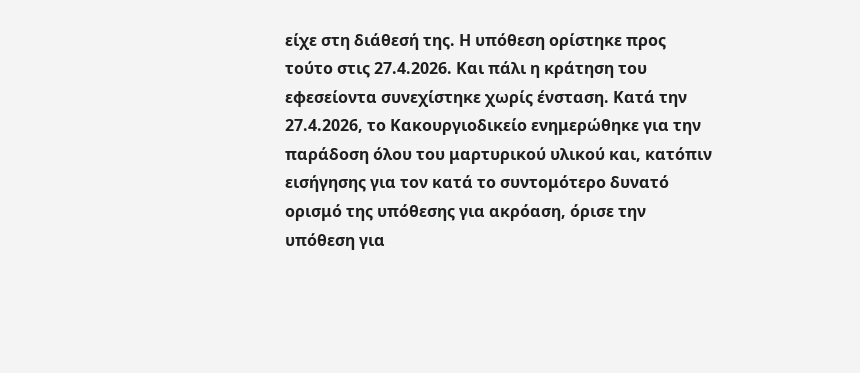είχε στη διάθεσή της. Η υπόθεση ορίστηκε προς τούτο στις 27.4.2026. Και πάλι η κράτηση του εφεσείοντα συνεχίστηκε χωρίς ένσταση. Κατά την 27.4.2026, το Κακουργιοδικείο ενημερώθηκε για την παράδοση όλου του μαρτυρικού υλικού και, κατόπιν εισήγησης για τον κατά το συντομότερο δυνατό ορισμό της υπόθεσης για ακρόαση, όρισε την υπόθεση για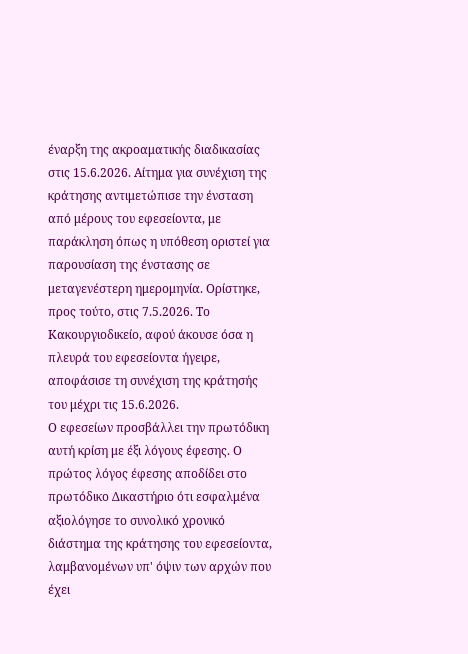έναρξη της ακροαματικής διαδικασίας στις 15.6.2026. Αίτημα για συνέχιση της κράτησης αντιμετώπισε την ένσταση από μέρους του εφεσείοντα, με παράκληση όπως η υπόθεση οριστεί για παρουσίαση της ένστασης σε μεταγενέστερη ημερομηνία. Ορίστηκε, προς τούτο, στις 7.5.2026. Το Κακουργιοδικείο, αφού άκουσε όσα η πλευρά του εφεσείοντα ήγειρε, αποφάσισε τη συνέχιση της κράτησής του μέχρι τις 15.6.2026.
Ο εφεσείων προσβάλλει την πρωτόδικη αυτή κρίση με έξι λόγους έφεσης. Ο πρώτος λόγος έφεσης αποδίδει στο πρωτόδικο Δικαστήριο ότι εσφαλμένα αξιολόγησε το συνολικό χρονικό διάστημα της κράτησης του εφεσείοντα, λαμβανομένων υπ' όψιν των αρχών που έχει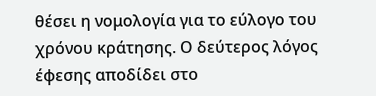θέσει η νομολογία για το εύλογο του χρόνου κράτησης. Ο δεύτερος λόγος έφεσης αποδίδει στο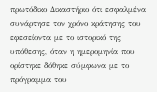πρωτόδικο Δικαστήριο ότι εσφαλμένα συνάρτησε τον χρόνο κράτησης του εφεσείοντα με το ιστορικό της υπόθεσης, όταν η ημερομηνία που ορίστηκε δόθηκε σύμφωνα με το πρόγραμμα του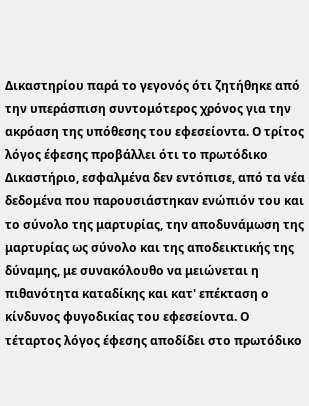Δικαστηρίου παρά το γεγονός ότι ζητήθηκε από την υπεράσπιση συντομότερος χρόνος για την ακρόαση της υπόθεσης του εφεσείοντα. Ο τρίτος λόγος έφεσης προβάλλει ότι το πρωτόδικο Δικαστήριο, εσφαλμένα δεν εντόπισε, από τα νέα δεδομένα που παρουσιάστηκαν ενώπιόν του και το σύνολο της μαρτυρίας, την αποδυνάμωση της μαρτυρίας ως σύνολο και της αποδεικτικής της δύναμης, με συνακόλουθο να μειώνεται η πιθανότητα καταδίκης και κατ' επέκταση ο κίνδυνος φυγοδικίας του εφεσείοντα. Ο τέταρτος λόγος έφεσης αποδίδει στο πρωτόδικο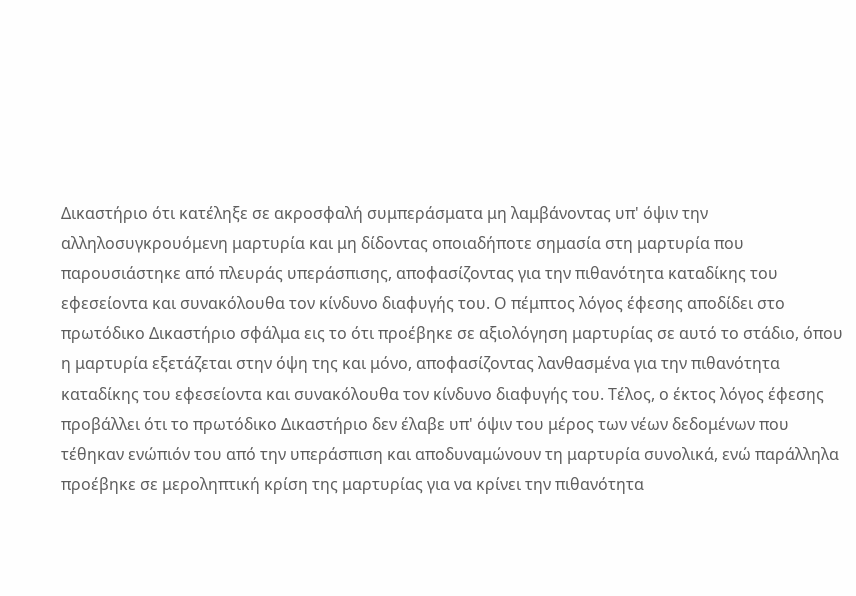Δικαστήριο ότι κατέληξε σε ακροσφαλή συμπεράσματα μη λαμβάνοντας υπ' όψιν την αλληλοσυγκρουόμενη μαρτυρία και μη δίδοντας οποιαδήποτε σημασία στη μαρτυρία που παρουσιάστηκε από πλευράς υπεράσπισης, αποφασίζοντας για την πιθανότητα καταδίκης του εφεσείοντα και συνακόλουθα τον κίνδυνο διαφυγής του. Ο πέμπτος λόγος έφεσης αποδίδει στο πρωτόδικο Δικαστήριο σφάλμα εις το ότι προέβηκε σε αξιολόγηση μαρτυρίας σε αυτό το στάδιο, όπου η μαρτυρία εξετάζεται στην όψη της και μόνο, αποφασίζοντας λανθασμένα για την πιθανότητα καταδίκης του εφεσείοντα και συνακόλουθα τον κίνδυνο διαφυγής του. Τέλος, ο έκτος λόγος έφεσης προβάλλει ότι το πρωτόδικο Δικαστήριο δεν έλαβε υπ' όψιν του μέρος των νέων δεδομένων που τέθηκαν ενώπιόν του από την υπεράσπιση και αποδυναμώνουν τη μαρτυρία συνολικά, ενώ παράλληλα προέβηκε σε μεροληπτική κρίση της μαρτυρίας για να κρίνει την πιθανότητα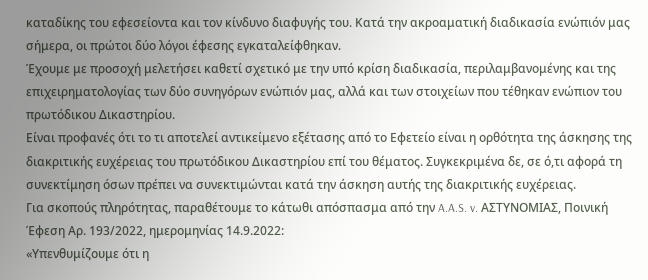καταδίκης του εφεσείοντα και τον κίνδυνο διαφυγής του. Κατά την ακροαματική διαδικασία ενώπιόν μας σήμερα, οι πρώτοι δύο λόγοι έφεσης εγκαταλείφθηκαν.
Έχουμε με προσοχή μελετήσει καθετί σχετικό με την υπό κρίση διαδικασία, περιλαμβανομένης και της επιχειρηματολογίας των δύο συνηγόρων ενώπιόν μας, αλλά και των στοιχείων που τέθηκαν ενώπιον του πρωτόδικου Δικαστηρίου.
Είναι προφανές ότι το τι αποτελεί αντικείμενο εξέτασης από το Εφετείο είναι η ορθότητα της άσκησης της διακριτικής ευχέρειας του πρωτόδικου Δικαστηρίου επί του θέματος. Συγκεκριμένα δε, σε ό,τι αφορά τη συνεκτίμηση όσων πρέπει να συνεκτιμώνται κατά την άσκηση αυτής της διακριτικής ευχέρειας.
Για σκοπούς πληρότητας, παραθέτουμε το κάτωθι απόσπασμα από την A.A.S. v. ΑΣΤΥΝΟΜΙΑΣ, Ποινική Έφεση Αρ. 193/2022, ημερομηνίας 14.9.2022:
«Υπενθυμίζουμε ότι η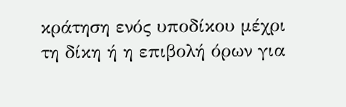κράτηση ενός υποδίκου μέχρι τη δίκη ή η επιβολή όρων για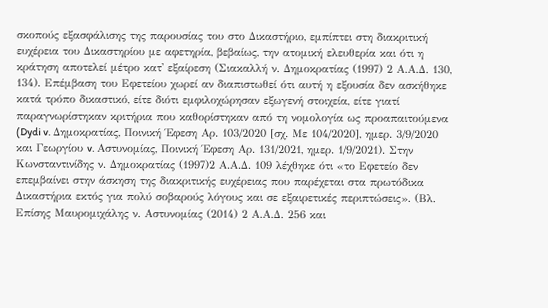σκοπούς εξασφάλισης της παρουσίας του στο Δικαστήριο, εμπίπτει στη διακριτική ευχέρεια του Δικαστηρίου με αφετηρία, βεβαίως, την ατομική ελευθερία και ότι η κράτηση αποτελεί μέτρο κατ' εξαίρεση (Σιακαλλή ν. Δημοκρατίας (1997) 2 Α.Α.Δ. 130, 134). Επέμβαση του Εφετείου χωρεί αν διαπιστωθεί ότι αυτή η εξουσία δεν ασκήθηκε κατά τρόπο δικαστικό, είτε διότι εμφιλοχώρησαν εξωγενή στοιχεία, είτε γιατί παραγνωρίστηκαν κριτήρια που καθορίστηκαν από τη νομολογία ως προαπαιτούμενα (Dydi v. Δημοκρατίας, Ποινική Έφεση Αρ. 103/2020 [σχ. Με 104/2020], ημερ. 3/9/2020 και Γεωργίου v. Αστυνομίας, Ποινική Έφεση Αρ. 131/2021, ημερ. 1/9/2021). Στην Κωνσταντινίδης ν. Δημοκρατίας (1997)2 Α.Α.Δ. 109 λέχθηκε ότι «το Εφετείο δεν επεμβαίνει στην άσκηση της διακριτικής ευχέρειας που παρέχεται στα πρωτόδικα Δικαστήρια εκτός για πολύ σοβαρούς λόγους και σε εξαιρετικές περιπτώσεις». (Βλ. Επίσης Μαυρομιχάλης ν. Αστυνομίας (2014) 2 Α.Α.Δ. 256 και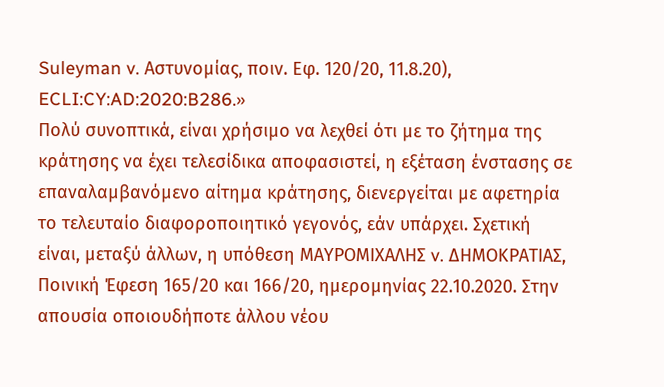Suleyman v. Αστυνομίας, ποιν. Εφ. 120/20, 11.8.20), ECLI:CY:AD:2020:B286.»
Πολύ συνοπτικά, είναι χρήσιμο να λεχθεί ότι με το ζήτημα της κράτησης να έχει τελεσίδικα αποφασιστεί, η εξέταση ένστασης σε επαναλαμβανόμενο αίτημα κράτησης, διενεργείται με αφετηρία το τελευταίο διαφοροποιητικό γεγονός, εάν υπάρχει. Σχετική είναι, μεταξύ άλλων, η υπόθεση ΜΑΥΡΟΜΙΧΑΛΗΣ v. ΔΗΜΟΚΡΑΤΙΑΣ, Ποινική Έφεση 165/20 και 166/20, ημερομηνίας 22.10.2020. Στην απουσία οποιουδήποτε άλλου νέου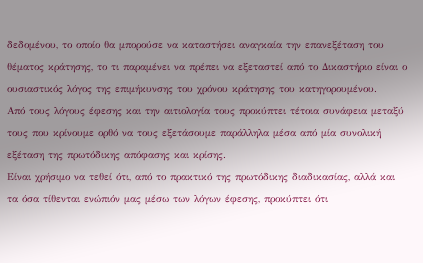δεδομένου, το οποίο θα μπορούσε να καταστήσει αναγκαία την επανεξέταση του θέματος κράτησης, το τι παραμένει να πρέπει να εξεταστεί από το Δικαστήριο είναι ο ουσιαστικός λόγος της επιμήκυνσης του χρόνου κράτησης του κατηγορουμένου.
Από τους λόγους έφεσης και την αιτιολογία τους προκύπτει τέτοια συνάφεια μεταξύ τους που κρίνουμε ορθό να τους εξετάσουμε παράλληλα μέσα από μία συνολική εξέταση της πρωτόδικης απόφασης και κρίσης.
Είναι χρήσιμο να τεθεί ότι, από το πρακτικό της πρωτόδικης διαδικασίας, αλλά και τα όσα τίθενται ενώπιόν μας μέσω των λόγων έφεσης, προκύπτει ότι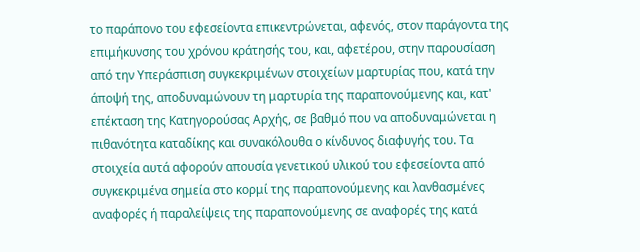το παράπονο του εφεσείοντα επικεντρώνεται, αφενός, στον παράγοντα της επιμήκυνσης του χρόνου κράτησής του, και, αφετέρου, στην παρουσίαση από την Υπεράσπιση συγκεκριμένων στοιχείων μαρτυρίας που, κατά την άποψή της, αποδυναμώνουν τη μαρτυρία της παραπονούμενης και, κατ' επέκταση της Κατηγορούσας Αρχής, σε βαθμό που να αποδυναμώνεται η πιθανότητα καταδίκης και συνακόλουθα ο κίνδυνος διαφυγής του. Τα στοιχεία αυτά αφορούν απουσία γενετικού υλικού του εφεσείοντα από συγκεκριμένα σημεία στο κορμί της παραπονούμενης και λανθασμένες αναφορές ή παραλείψεις της παραπονούμενης σε αναφορές της κατά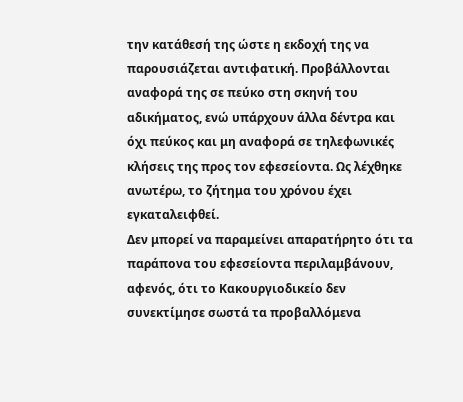την κατάθεσή της ώστε η εκδοχή της να παρουσιάζεται αντιφατική. Προβάλλονται αναφορά της σε πεύκο στη σκηνή του αδικήματος, ενώ υπάρχουν άλλα δέντρα και όχι πεύκος και μη αναφορά σε τηλεφωνικές κλήσεις της προς τον εφεσείοντα. Ως λέχθηκε ανωτέρω, το ζήτημα του χρόνου έχει εγκαταλειφθεί.
Δεν μπορεί να παραμείνει απαρατήρητο ότι τα παράπονα του εφεσείοντα περιλαμβάνουν, αφενός, ότι το Κακουργιοδικείο δεν συνεκτίμησε σωστά τα προβαλλόμενα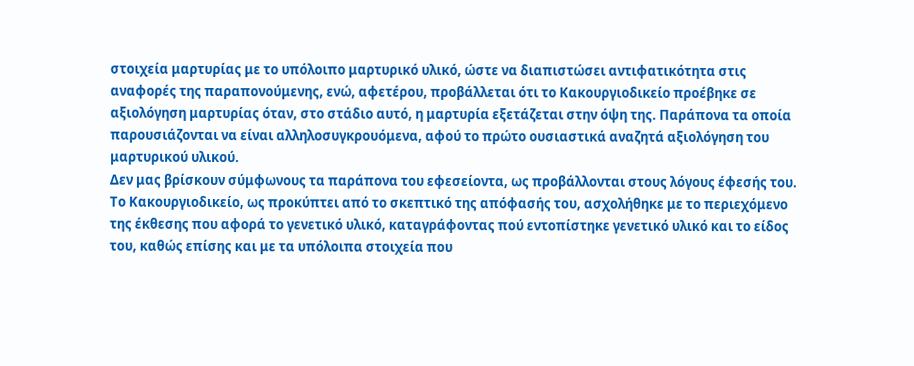στοιχεία μαρτυρίας με το υπόλοιπο μαρτυρικό υλικό, ώστε να διαπιστώσει αντιφατικότητα στις αναφορές της παραπονούμενης, ενώ, αφετέρου, προβάλλεται ότι το Κακουργιοδικείο προέβηκε σε αξιολόγηση μαρτυρίας όταν, στο στάδιο αυτό, η μαρτυρία εξετάζεται στην όψη της. Παράπονα τα οποία παρουσιάζονται να είναι αλληλοσυγκρουόμενα, αφού το πρώτο ουσιαστικά αναζητά αξιολόγηση του μαρτυρικού υλικού.
Δεν μας βρίσκουν σύμφωνους τα παράπονα του εφεσείοντα, ως προβάλλονται στους λόγους έφεσής του.
Το Κακουργιοδικείο, ως προκύπτει από το σκεπτικό της απόφασής του, ασχολήθηκε με το περιεχόμενο της έκθεσης που αφορά το γενετικό υλικό, καταγράφοντας πού εντοπίστηκε γενετικό υλικό και το είδος του, καθώς επίσης και με τα υπόλοιπα στοιχεία που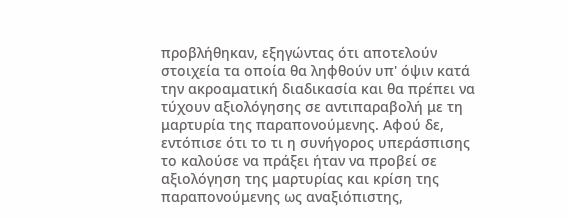προβλήθηκαν, εξηγώντας ότι αποτελούν στοιχεία τα οποία θα ληφθούν υπ' όψιν κατά την ακροαματική διαδικασία και θα πρέπει να τύχουν αξιολόγησης σε αντιπαραβολή με τη μαρτυρία της παραπονούμενης. Αφού δε, εντόπισε ότι το τι η συνήγορος υπεράσπισης το καλούσε να πράξει ήταν να προβεί σε αξιολόγηση της μαρτυρίας και κρίση της παραπονούμενης ως αναξιόπιστης,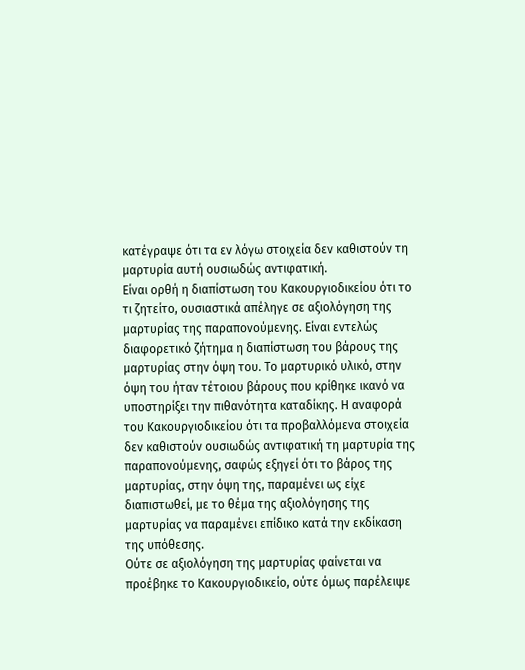κατέγραψε ότι τα εν λόγω στοιχεία δεν καθιστούν τη μαρτυρία αυτή ουσιωδώς αντιφατική.
Είναι ορθή η διαπίστωση του Κακουργιοδικείου ότι το τι ζητείτο, ουσιαστικά απέληγε σε αξιολόγηση της μαρτυρίας της παραπονούμενης. Είναι εντελώς διαφορετικό ζήτημα η διαπίστωση του βάρους της μαρτυρίας στην όψη του. Το μαρτυρικό υλικό, στην όψη του ήταν τέτοιου βάρους που κρίθηκε ικανό να υποστηρίξει την πιθανότητα καταδίκης. Η αναφορά του Κακουργιοδικείου ότι τα προβαλλόμενα στοιχεία δεν καθιστούν ουσιωδώς αντιφατική τη μαρτυρία της παραπονούμενης, σαφώς εξηγεί ότι το βάρος της μαρτυρίας, στην όψη της, παραμένει ως είχε διαπιστωθεί, με το θέμα της αξιολόγησης της μαρτυρίας να παραμένει επίδικο κατά την εκδίκαση της υπόθεσης.
Ούτε σε αξιολόγηση της μαρτυρίας φαίνεται να προέβηκε το Κακουργιοδικείο, ούτε όμως παρέλειψε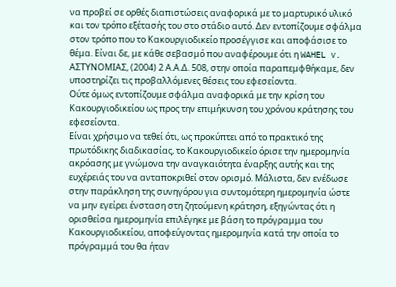να προβεί σε ορθές διαπιστώσεις αναφορικά με το μαρτυρικό υλικό και τον τρόπο εξέτασής του στο στάδιο αυτό. Δεν εντοπίζουμε σφάλμα στον τρόπο που το Κακουργιοδικείο προσέγγισε και αποφάσισε το θέμα. Είναι δε, με κάθε σεβασμό που αναφέρουμε ότι η WAHEL v. ΑΣΤΥΝΟΜΙΑΣ, (2004) 2 Α.Α.Δ. 508, στην οποία παραπεμφθήκαμε, δεν υποστηρίζει τις προβαλλόμενες θέσεις του εφεσείοντα.
Ούτε όμως εντοπίζουμε σφάλμα αναφορικά με την κρίση του Κακουργιοδικείου ως προς την επιμήκυνση του χρόνου κράτησης του εφεσείοντα.
Είναι χρήσιμο να τεθεί ότι, ως προκύπτει από το πρακτικό της πρωτόδικης διαδικασίας, το Κακουργιοδικείο όρισε την ημερομηνία ακρόασης με γνώμονα την αναγκαιότητα έναρξης αυτής και της ευχέρειάς του να ανταποκριθεί στον ορισμό. Μάλιστα, δεν ενέδωσε στην παράκληση της συνηγόρου για συντομότερη ημερομηνία ώστε να μην εγείρει ένσταση στη ζητούμενη κράτηση, εξηγώντας ότι η ορισθείσα ημερομηνία επιλέγηκε με βάση το πρόγραμμα του Κακουργιοδικείου, αποφεύγοντας ημερομηνία κατά την οποία το πρόγραμμά του θα ήταν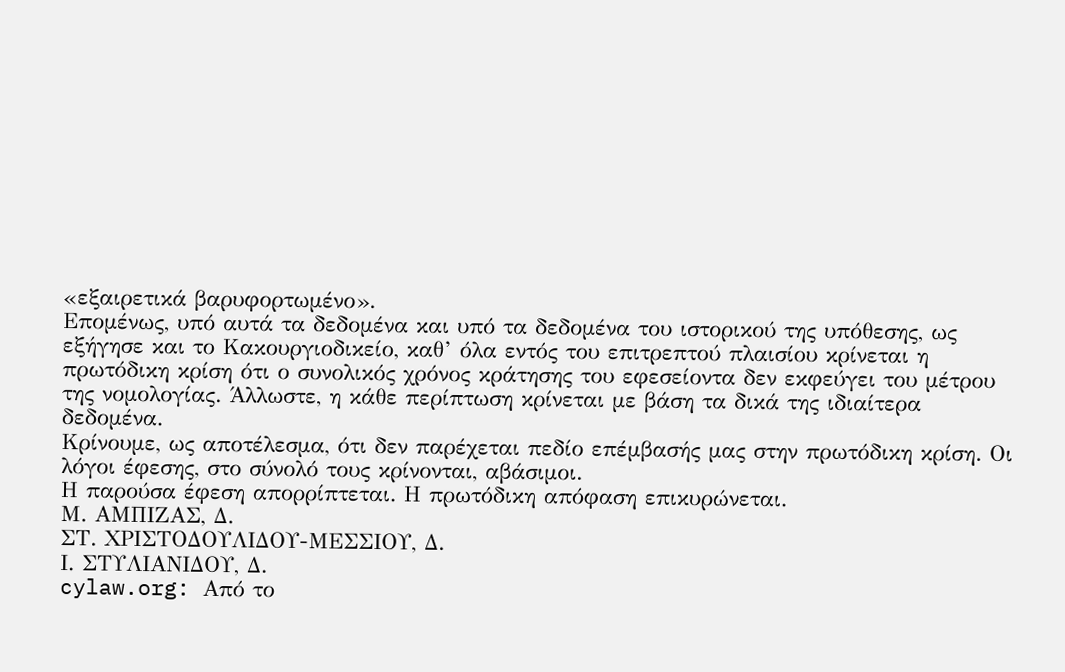«εξαιρετικά βαρυφορτωμένο».
Επομένως, υπό αυτά τα δεδομένα και υπό τα δεδομένα του ιστορικού της υπόθεσης, ως εξήγησε και το Κακουργιοδικείο, καθ’ όλα εντός του επιτρεπτού πλαισίου κρίνεται η πρωτόδικη κρίση ότι ο συνολικός χρόνος κράτησης του εφεσείοντα δεν εκφεύγει του μέτρου της νομολογίας. Άλλωστε, η κάθε περίπτωση κρίνεται με βάση τα δικά της ιδιαίτερα δεδομένα.
Κρίνουμε, ως αποτέλεσμα, ότι δεν παρέχεται πεδίο επέμβασής μας στην πρωτόδικη κρίση. Οι λόγοι έφεσης, στο σύνολό τους κρίνονται, αβάσιμοι.
Η παρούσα έφεση απορρίπτεται. Η πρωτόδικη απόφαση επικυρώνεται.
Μ. ΑΜΠΙΖΑΣ, Δ.
ΣΤ. ΧΡΙΣΤΟΔΟΥΛΙΔΟΥ-ΜΕΣΣΙΟΥ, Δ.
Ι. ΣΤΥΛΙΑΝΙΔΟΥ, Δ.
cylaw.org: Από το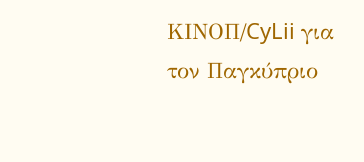ΚΙΝOΠ/CyLii για τον Παγκύπριο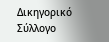Δικηγορικό Σύλλογο